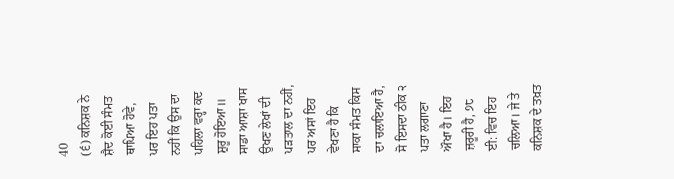40
(੬) ਕਨਿਸ਼ਕ ਨੇ ਸ਼ੈਦ ਕੋਈ ਸੰਮਤ ਥਾਪਿਆ ਹੋਵੇ, ਪਰ ਇਹ ਪਤਾ ਨਹੀਂ ਕਿ ਉਸ ਦਾ ਪਹਿਲਾ ਵਰ੍ਹਾ ਕਦ ਸ਼ੁਰੂ ਹੋਇਆ॥
ਸਾਡਾ ਆਸ਼ਾ ਖਾਸ ਉਖਣ ਲੇਖਾਂ ਦੀ ਪੜਤਾਲ ਦਾ ਨਹੀਂ, ਪਰ ਅਸਾਂ ਇਹ ਵੇਖਣਾ ਹੈ ਕਿ ਸਾਕਾ ਸੰਮਤ ਕਿਸ ਦਾ ਚਲਾਇਆ ਹੈ, ਸੋ ਇਸਦਾ ਠੀਕ ੨ ਪਤਾ ਲਗਾਣਾ ਔਖਾ ਹੈ। ਇਹ ਜ਼ਰੂਰੀ ਹੈ, ੭੮ ਈ: ਵਿਚ ਇਹ ਚਲਿਆ। ਜੇ ਤੇ ਕਨਿਸ਼ਕ ਦੇ ਤਖ਼ਤ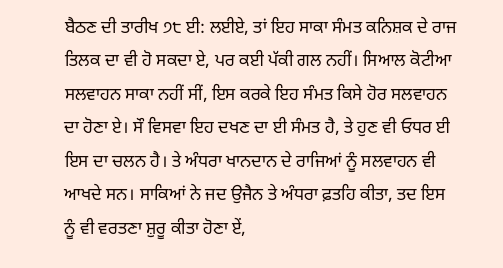ਬੈਠਣ ਦੀ ਤਾਰੀਖ ੭੮ ਈ: ਲਈਏ, ਤਾਂ ਇਹ ਸਾਕਾ ਸੰਮਤ ਕਨਿਸ਼ਕ ਦੇ ਰਾਜ ਤਿਲਕ ਦਾ ਵੀ ਹੋ ਸਕਦਾ ਏ, ਪਰ ਕਈ ਪੱਕੀ ਗਲ ਨਹੀਂ। ਸਿਆਲ ਕੋਟੀਆ ਸਲਵਾਹਨ ਸਾਕਾ ਨਹੀਂ ਸੀਂ, ਇਸ ਕਰਕੇ ਇਹ ਸੰਮਤ ਕਿਸੇ ਹੋਰ ਸਲਵਾਹਨ ਦਾ ਹੋਣਾ ਏ। ਸੌ ਵਿਸਵਾ ਇਹ ਦਖਣ ਦਾ ਈ ਸੰਮਤ ਹੈ, ਤੇ ਹੁਣ ਵੀ ਓਧਰ ਈ ਇਸ ਦਾ ਚਲਨ ਹੈ। ਤੇ ਅੰਧਰਾ ਖਾਨਦਾਨ ਦੇ ਰਾਜਿਆਂ ਨੂੰ ਸਲਵਾਹਨ ਵੀ ਆਖਦੇ ਸਨ। ਸਾਕਿਆਂ ਨੇ ਜਦ ਉਜੈਨ ਤੇ ਅੰਧਰਾ ਫ਼ਤਹਿ ਕੀਤਾ, ਤਦ ਇਸ ਨੂੰ ਵੀ ਵਰਤਣਾ ਸ਼ੁਰੂ ਕੀਤਾ ਹੋਣਾ ਏਂ,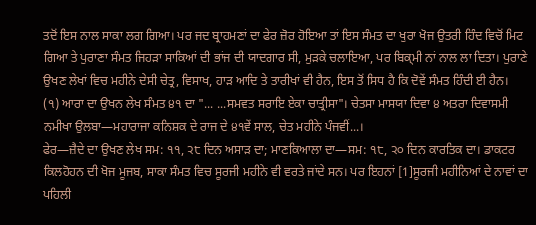ਤਦੋਂ ਇਸ ਨਾਲ ਸਾਕਾ ਲਗ ਗਿਆ। ਪਰ ਜਦ ਬ੍ਰਾਹਮਣਾਂ ਦਾ ਫੇਰ ਜ਼ੋਰ ਹੋਇਆ ਤਾਂ ਇਸ ਸੰਮਤ ਦਾ ਖੁਰਾ ਖੋਜ ਉਤਰੀ ਹਿੰਦ ਵਿਚੋਂ ਮਿਟ ਗਿਆ ਤੇ ਪੁਰਾਣਾ ਸੰਮਤ ਜਿਹੜਾ ਸਾਕਿਆਂ ਦੀ ਭਾਂਜ ਦੀ ਯਾਦਗਾਰ ਸੀ, ਮੁੜਕੇ ਚਲਾਇਆ, ਪਰ ਬਿਕ੍ਮੀ ਨਾਂ ਨਾਲ ਲਾ ਦਿਤਾ। ਪੁਰਾਣੇ ਉਖਣ ਲੇਖਾਂ ਵਿਚ ਮਹੀਨੇ ਦੇਸੀ ਚੇਤ੍ਰ, ਵਿਸਾਖ, ਹਾੜ ਆਦਿ ਤੇ ਤਾਰੀਖਾਂ ਵੀ ਹੈਨ, ਇਸ ਤੋਂ ਸਿਧ ਹੈ ਕਿ ਦੋਵੇਂ ਸੰਮਤ ਹਿੰਦੀ ਈ ਹੈਨ।
(੧) ਆਰਾ ਦਾ ਉਖਨ ਲੇਖ ਸੰਮਤ ੪੧ ਦਾ "... ...ਸਮਵਤ ਸਰਾਇ ਏਕਾ ਚਾਤ੍ਰੀਸਾ"। ਚੇਤਸਾ ਮਾਸਯਾ ਦਿਵਾ ੪ ਅਤਰਾ ਦਿਵਾਸਮੀ ਨਮੀਖਾ ਉਲਬਾ—ਮਹਾਰਾਜਾ ਕਨਿਸ਼ਕ ਦੇ ਰਾਜ ਦੇ ੪੧ਵੇਂ ਸਾਲ, ਚੇਤ ਮਹੀਨੇ ਪੰਜਵੀਂ...।
ਫੇਰ—ਜ਼ੈਦੇ ਦਾ ਉਖਣ ਲੇਖ ਸਮ: ੧੧, ੨੮ ਦਿਨ ਅਸਾੜ ਦਾ; ਮਾਣਕਿਆਲਾ ਦਾ—ਸਮ: ੧੮, ੨੦ ਦਿਨ ਕਾਰਤਿਕ ਦਾ। ਡਾਕਟਰ ਕਿਲਹੋਹਨ ਦੀ ਖੋਜ ਮੂਜਬ, ਸਾਕਾ ਸੰਮਤ ਵਿਚ ਸੂਰਜੀ ਮਹੀਨੇ ਵੀ ਵਰਤੇ ਜਾਂਦੇ ਸਨ। ਪਰ ਇਹਨਾਂ [1]ਸੂਰਜੀ ਮਹੀਨਿਆਂ ਦੇ ਨਾਵਾਂ ਦਾ ਪਹਿਲੀ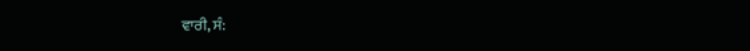ਵਾਰੀ, ਸੰ: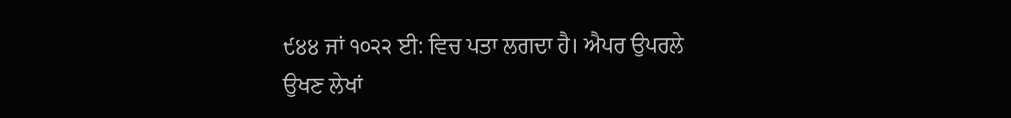੯੪੪ ਜਾਂ ੧੦੨੨ ਈ: ਵਿਚ ਪਤਾ ਲਗਦਾ ਹੈ। ਐਪਰ ਉਪਰਲੇ ਉਖਣ ਲੇਖਾਂ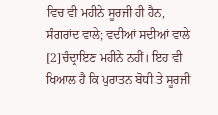ਵਿਚ ਵੀ ਮਹੀਨੇ ਸੂਰਜੀ ਹੀ ਹੈਨ, ਸੰਗਰਾਂਦ ਵਾਲੇ; ਵਦੀਆਂ ਸਦੀਆਂ ਵਾਲੇ [2]ਚੰਦ੍ਰਾਇਣ ਮਹੀਨੇ ਨਹੀਂ। ਇਹ ਵੀ ਖਿਆਲ ਹੈ ਕਿ ਪੁਰਾਤਨ ਬੋਧੀ ਤੇ ਸੂਰਜੀ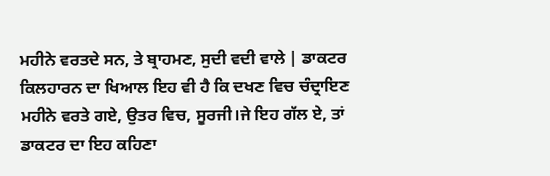ਮਹੀਨੇ ਵਰਤਦੇ ਸਨ, ਤੇ ਬ੍ਰਾਹਮਣ, ਸੁਦੀ ਵਦੀ ਵਾਲੇ | ਡਾਕਟਰ ਕਿਲਹਾਰਨ ਦਾ ਖਿਆਲ ਇਹ ਵੀ ਹੈ ਕਿ ਦਖਣ ਵਿਚ ਚੰਦ੍ਰਾਇਣ ਮਹੀਨੇ ਵਰਤੇ ਗਏ, ਉਤਰ ਵਿਚ, ਸੂਰਜੀ।ਜੇ ਇਹ ਗੱਲ ਏ, ਤਾਂ ਡਾਕਟਰ ਦਾ ਇਹ ਕਹਿਣਾ